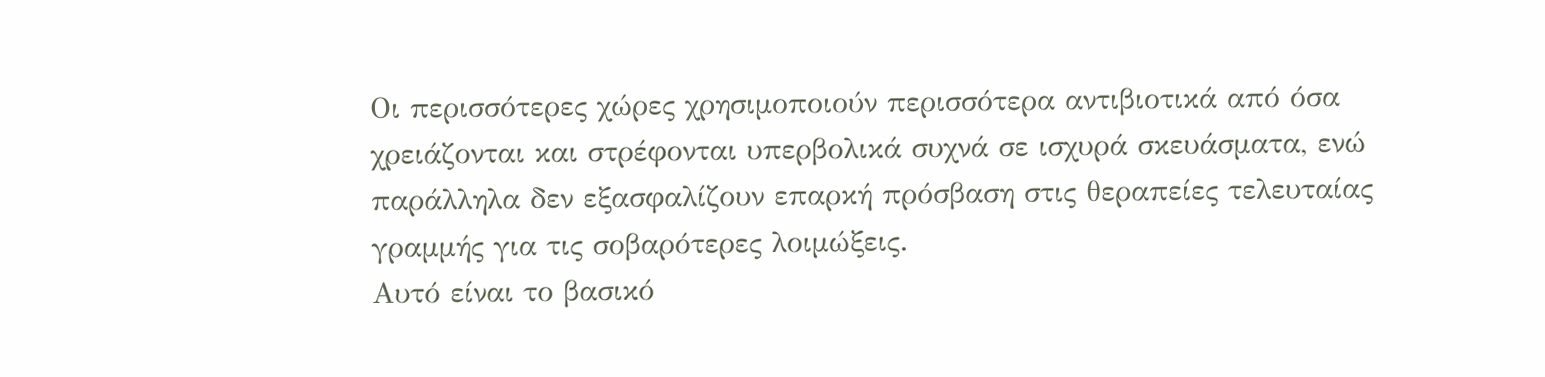Οι περισσότερες χώρες χρησιμοποιούν περισσότερα αντιβιοτικά από όσα χρειάζονται και στρέφονται υπερβολικά συχνά σε ισχυρά σκευάσματα, ενώ παράλληλα δεν εξασφαλίζουν επαρκή πρόσβαση στις θεραπείες τελευταίας γραμμής για τις σοβαρότερες λοιμώξεις.
Αυτό είναι το βασικό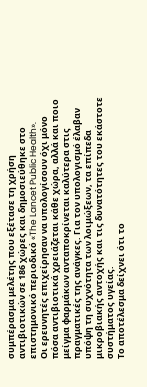συμπέρασμα μελέτης που εξέτασε τη χρήση αντιβιοτικών σε 186 χώρες και δημοσιεύθηκε στο επιστημονικό περιοδικό «The Lancet Public Health».
Οι ερευνητές επιχείρησαν να υπολογίσουν όχι μόνο πόσα αντιβιοτικά χρειάζεται κάθε χώρα, αλλά και ποιο μείγμα φαρμάκων ανταποκρίνεται καλύτερα στις πραγματικές της ανάγκες. Για τον υπολογισμό έλαβαν υπόψη τη συχνότητα των λοιμώξεων, τα επίπεδα μικροβιακής αντοχής και τις δυνατότητες του εκάστοτε συστήματος υγείας.
Το αποτέλεσμα δείχνει ότι το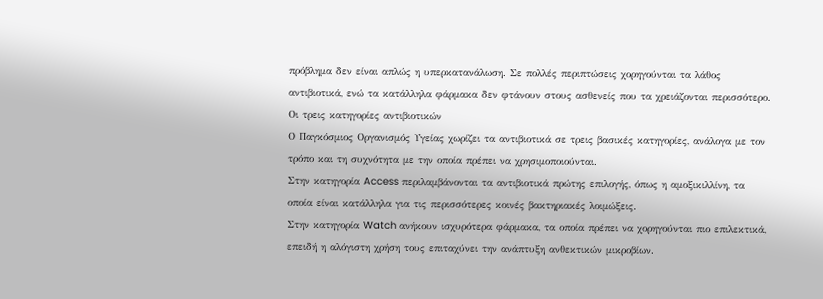πρόβλημα δεν είναι απλώς η υπερκατανάλωση. Σε πολλές περιπτώσεις χορηγούνται τα λάθος αντιβιοτικά, ενώ τα κατάλληλα φάρμακα δεν φτάνουν στους ασθενείς που τα χρειάζονται περισσότερο.
Οι τρεις κατηγορίες αντιβιοτικών
Ο Παγκόσμιος Οργανισμός Υγείας χωρίζει τα αντιβιοτικά σε τρεις βασικές κατηγορίες, ανάλογα με τον τρόπο και τη συχνότητα με την οποία πρέπει να χρησιμοποιούνται.
Στην κατηγορία Access περιλαμβάνονται τα αντιβιοτικά πρώτης επιλογής, όπως η αμοξικιλλίνη, τα οποία είναι κατάλληλα για τις περισσότερες κοινές βακτηριακές λοιμώξεις.
Στην κατηγορία Watch ανήκουν ισχυρότερα φάρμακα, τα οποία πρέπει να χορηγούνται πιο επιλεκτικά, επειδή η αλόγιστη χρήση τους επιταχύνει την ανάπτυξη ανθεκτικών μικροβίων.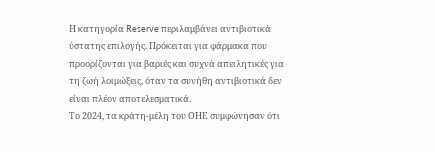Η κατηγορία Reserve περιλαμβάνει αντιβιοτικά ύστατης επιλογής. Πρόκειται για φάρμακα που προορίζονται για βαριές και συχνά απειλητικές για τη ζωή λοιμώξεις, όταν τα συνήθη αντιβιοτικά δεν είναι πλέον αποτελεσματικά.
Το 2024, τα κράτη-μέλη του ΟΗΕ συμφώνησαν ότι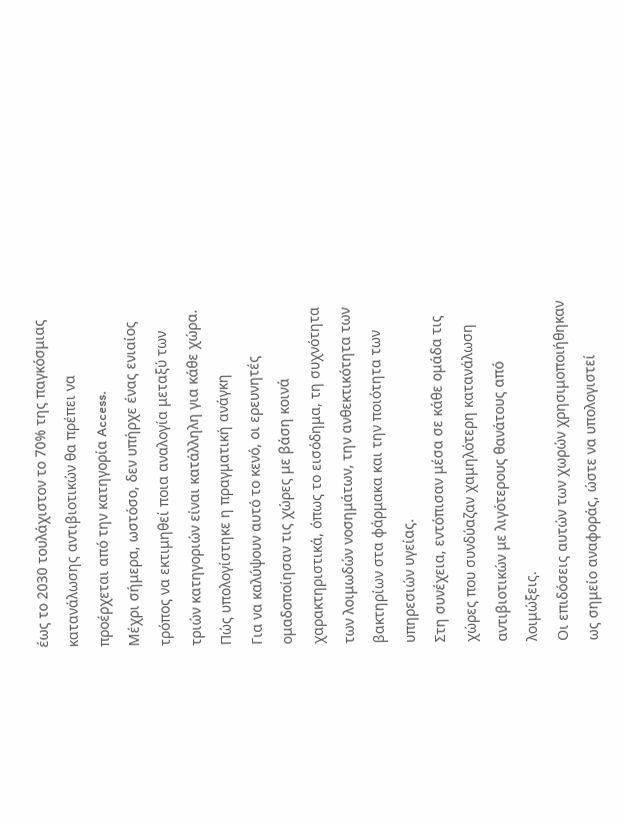έως το 2030 τουλάχιστον το 70% της παγκόσμιας κατανάλωσης αντιβιοτικών θα πρέπει να προέρχεται από την κατηγορία Access.
Μέχρι σήμερα, ωστόσο, δεν υπήρχε ένας ενιαίος τρόπος να εκτιμηθεί ποια αναλογία μεταξύ των τριών κατηγοριών είναι κατάλληλη για κάθε χώρα.
Πώς υπολογίστηκε η πραγματική ανάγκη
Για να καλύψουν αυτό το κενό, οι ερευνητές ομαδοποίησαν τις χώρες με βάση κοινά χαρακτηριστικά, όπως το εισόδημα, τη συχνότητα των λοιμωδών νοσημάτων, την ανθεκτικότητα των βακτηρίων στα φάρμακα και την ποιότητα των υπηρεσιών υγείας.
Στη συνέχεια, εντόπισαν μέσα σε κάθε ομάδα τις χώρες που συνδύαζαν χαμηλότερη κατανάλωση αντιβιοτικών με λιγότερους θανάτους από λοιμώξεις.
Οι επιδόσεις αυτών των χωρών χρησιμοποιήθηκαν ως σημείο αναφοράς, ώστε να υπολογιστεί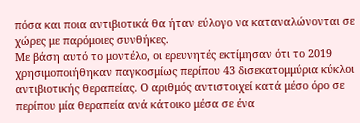πόσα και ποια αντιβιοτικά θα ήταν εύλογο να καταναλώνονται σε χώρες με παρόμοιες συνθήκες.
Με βάση αυτό το μοντέλο, οι ερευνητές εκτίμησαν ότι το 2019 χρησιμοποιήθηκαν παγκοσμίως περίπου 43 δισεκατομμύρια κύκλοι αντιβιοτικής θεραπείας. Ο αριθμός αντιστοιχεί κατά μέσο όρο σε περίπου μία θεραπεία ανά κάτοικο μέσα σε ένα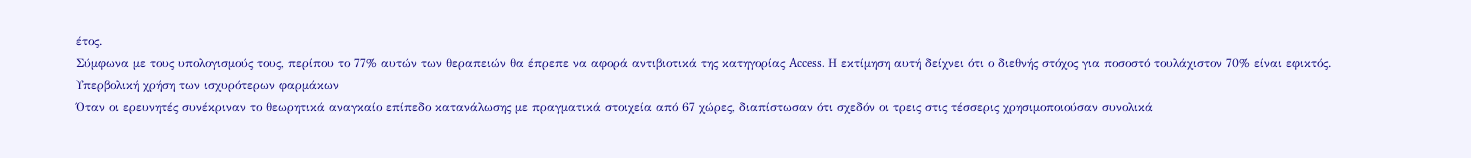έτος.
Σύμφωνα με τους υπολογισμούς τους, περίπου το 77% αυτών των θεραπειών θα έπρεπε να αφορά αντιβιοτικά της κατηγορίας Access. Η εκτίμηση αυτή δείχνει ότι ο διεθνής στόχος για ποσοστό τουλάχιστον 70% είναι εφικτός.
Υπερβολική χρήση των ισχυρότερων φαρμάκων
Όταν οι ερευνητές συνέκριναν το θεωρητικά αναγκαίο επίπεδο κατανάλωσης με πραγματικά στοιχεία από 67 χώρες, διαπίστωσαν ότι σχεδόν οι τρεις στις τέσσερις χρησιμοποιούσαν συνολικά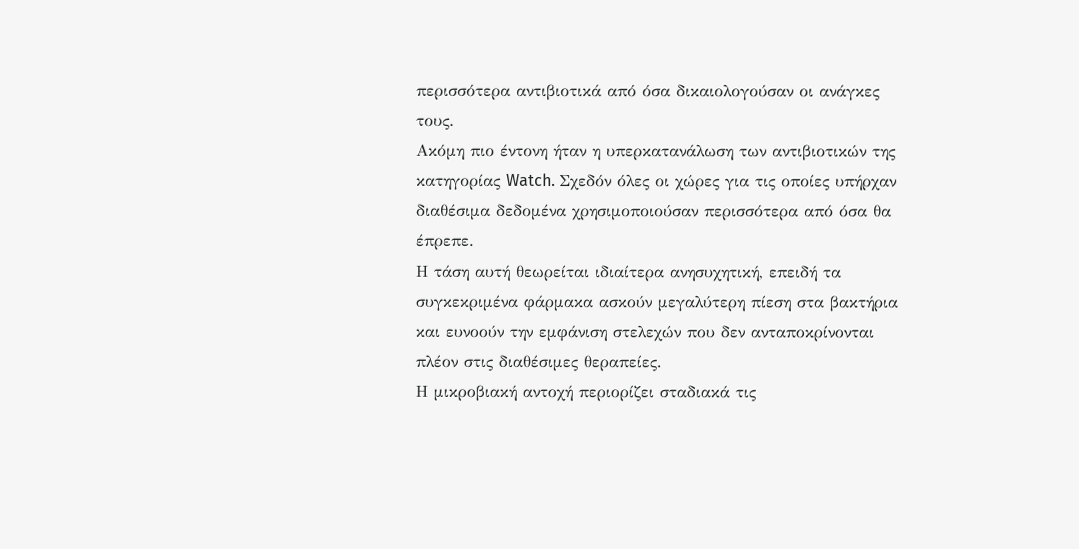περισσότερα αντιβιοτικά από όσα δικαιολογούσαν οι ανάγκες τους.
Ακόμη πιο έντονη ήταν η υπερκατανάλωση των αντιβιοτικών της κατηγορίας Watch. Σχεδόν όλες οι χώρες για τις οποίες υπήρχαν διαθέσιμα δεδομένα χρησιμοποιούσαν περισσότερα από όσα θα έπρεπε.
Η τάση αυτή θεωρείται ιδιαίτερα ανησυχητική, επειδή τα συγκεκριμένα φάρμακα ασκούν μεγαλύτερη πίεση στα βακτήρια και ευνοούν την εμφάνιση στελεχών που δεν ανταποκρίνονται πλέον στις διαθέσιμες θεραπείες.
Η μικροβιακή αντοχή περιορίζει σταδιακά τις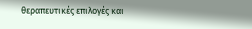θεραπευτικές επιλογές και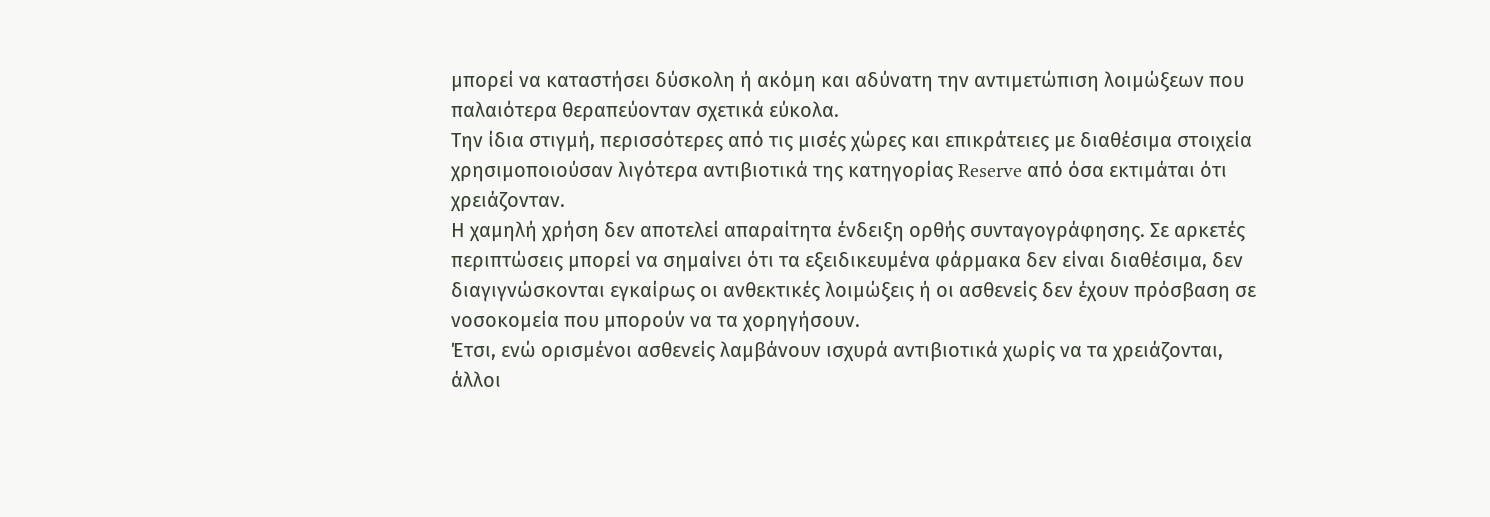μπορεί να καταστήσει δύσκολη ή ακόμη και αδύνατη την αντιμετώπιση λοιμώξεων που παλαιότερα θεραπεύονταν σχετικά εύκολα.
Την ίδια στιγμή, περισσότερες από τις μισές χώρες και επικράτειες με διαθέσιμα στοιχεία χρησιμοποιούσαν λιγότερα αντιβιοτικά της κατηγορίας Reserve από όσα εκτιμάται ότι χρειάζονταν.
Η χαμηλή χρήση δεν αποτελεί απαραίτητα ένδειξη ορθής συνταγογράφησης. Σε αρκετές περιπτώσεις μπορεί να σημαίνει ότι τα εξειδικευμένα φάρμακα δεν είναι διαθέσιμα, δεν διαγιγνώσκονται εγκαίρως οι ανθεκτικές λοιμώξεις ή οι ασθενείς δεν έχουν πρόσβαση σε νοσοκομεία που μπορούν να τα χορηγήσουν.
Έτσι, ενώ ορισμένοι ασθενείς λαμβάνουν ισχυρά αντιβιοτικά χωρίς να τα χρειάζονται, άλλοι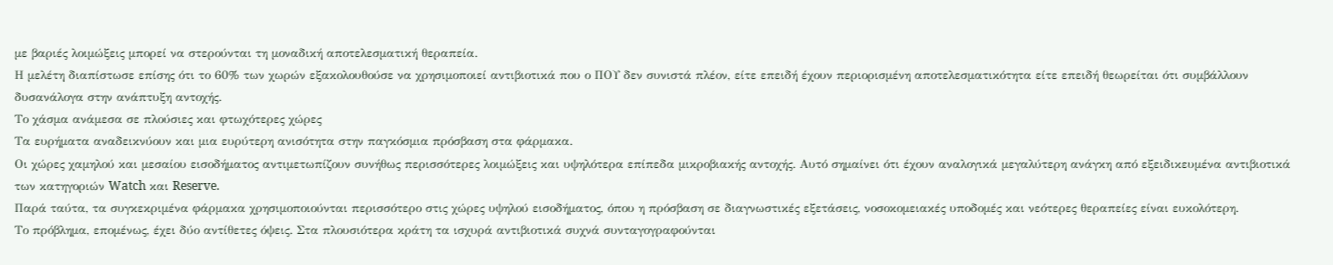με βαριές λοιμώξεις μπορεί να στερούνται τη μοναδική αποτελεσματική θεραπεία.
Η μελέτη διαπίστωσε επίσης ότι το 60% των χωρών εξακολουθούσε να χρησιμοποιεί αντιβιοτικά που ο ΠΟΥ δεν συνιστά πλέον, είτε επειδή έχουν περιορισμένη αποτελεσματικότητα είτε επειδή θεωρείται ότι συμβάλλουν δυσανάλογα στην ανάπτυξη αντοχής.
Το χάσμα ανάμεσα σε πλούσιες και φτωχότερες χώρες
Τα ευρήματα αναδεικνύουν και μια ευρύτερη ανισότητα στην παγκόσμια πρόσβαση στα φάρμακα.
Οι χώρες χαμηλού και μεσαίου εισοδήματος αντιμετωπίζουν συνήθως περισσότερες λοιμώξεις και υψηλότερα επίπεδα μικροβιακής αντοχής. Αυτό σημαίνει ότι έχουν αναλογικά μεγαλύτερη ανάγκη από εξειδικευμένα αντιβιοτικά των κατηγοριών Watch και Reserve.
Παρά ταύτα, τα συγκεκριμένα φάρμακα χρησιμοποιούνται περισσότερο στις χώρες υψηλού εισοδήματος, όπου η πρόσβαση σε διαγνωστικές εξετάσεις, νοσοκομειακές υποδομές και νεότερες θεραπείες είναι ευκολότερη.
Το πρόβλημα, επομένως, έχει δύο αντίθετες όψεις. Στα πλουσιότερα κράτη τα ισχυρά αντιβιοτικά συχνά συνταγογραφούνται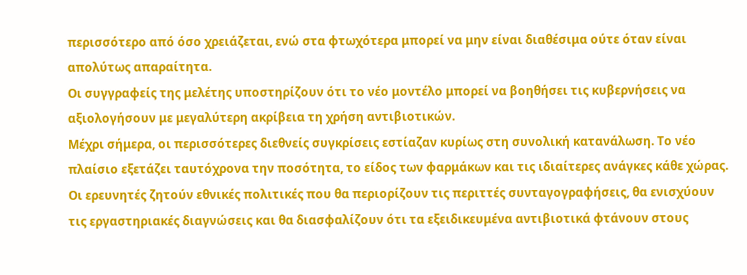περισσότερο από όσο χρειάζεται, ενώ στα φτωχότερα μπορεί να μην είναι διαθέσιμα ούτε όταν είναι απολύτως απαραίτητα.
Οι συγγραφείς της μελέτης υποστηρίζουν ότι το νέο μοντέλο μπορεί να βοηθήσει τις κυβερνήσεις να αξιολογήσουν με μεγαλύτερη ακρίβεια τη χρήση αντιβιοτικών.
Μέχρι σήμερα, οι περισσότερες διεθνείς συγκρίσεις εστίαζαν κυρίως στη συνολική κατανάλωση. Το νέο πλαίσιο εξετάζει ταυτόχρονα την ποσότητα, το είδος των φαρμάκων και τις ιδιαίτερες ανάγκες κάθε χώρας.
Οι ερευνητές ζητούν εθνικές πολιτικές που θα περιορίζουν τις περιττές συνταγογραφήσεις, θα ενισχύουν τις εργαστηριακές διαγνώσεις και θα διασφαλίζουν ότι τα εξειδικευμένα αντιβιοτικά φτάνουν στους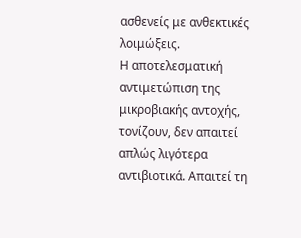ασθενείς με ανθεκτικές λοιμώξεις.
Η αποτελεσματική αντιμετώπιση της μικροβιακής αντοχής, τονίζουν, δεν απαιτεί απλώς λιγότερα αντιβιοτικά. Απαιτεί τη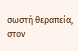σωστή θεραπεία, στον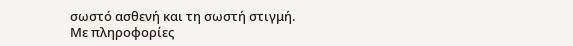σωστό ασθενή και τη σωστή στιγμή.
Με πληροφορίες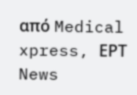από Medical xpress, ΕΡΤ News